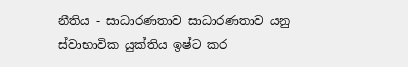නීතිය - සාධාරණතාව සාධාරණතාව යනු ස්වාභාවික යුක්තිය ඉෂ්ට කර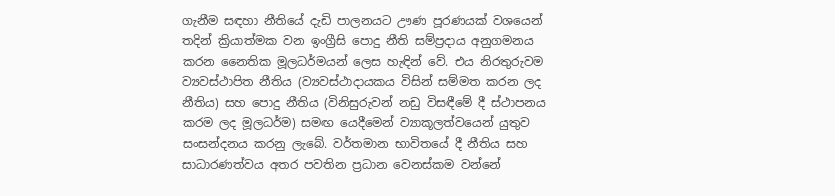ගැනීම සඳහා නීතියේ දැඩි පාලනයට ඌණ පූරණයක් වශයෙන් තදින් ක්‍රියාත්මක වන ඉංග්‍රීසි පොදු නීති සම්ප්‍රදාය අනුගමනය කරන නෛතික මූලධර්මයන් ලෙස හැඳින් වේ. එය නිරතුරුවම ව්‍යවස්ථාපිත නීතිය (ව්‍යවස්ථාදායකය විසින් සම්මත කරන ලද නීතිය) සහ පොදු නීතිය (විනිසුරුවන් නඩු විසඳීමේ දී ස්ථාපනය කරම ලද මූලධර්ම) සමඟ යෙදීමෙන් ව්‍යාකූලත්වයෙන් යුතුව සංසන්දනය කරනු ලැබේ. වර්තමාන භාවිතයේ දී නීතිය සහ සාධාරණත්වය අතර පවතින ප්‍රධාන වෙනස්කම වන්නේ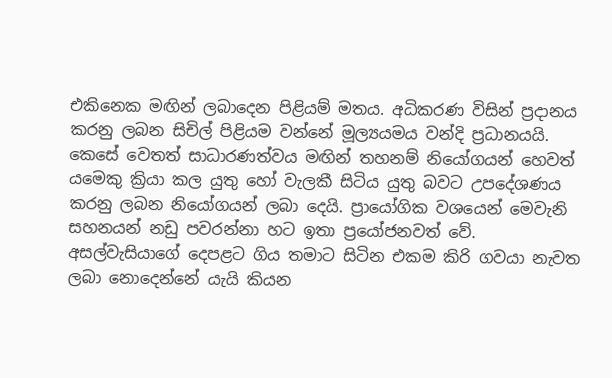එකිනෙක මඟින් ලබාදෙන පිළියම් මතය. අධිකරණ විසින් ප්‍රදානය කරනු ලබන සිචිල් පිළියම වන්නේ මූල්‍යයමය වන්දි ප්‍රධානයයි. කෙසේ වෙතත් සාධාරණත්වය මඟින් තහනම් නියෝගයන් හෙවත් යමෙකු ක්‍රියා කල යුතු හෝ වැලකී සිටිය යුතු බවට උපදේශණය කරනු ලබන නියෝගයන් ලබා දෙයි. ප්‍රායෝගික වශයෙන් මෙවැනි සහනයන් නඩු පවරන්නා හට ඉතා ප්‍රයෝජනවත් වේ. අසල්වැසියාගේ දෙපළට ගිය තමාට සිටින එකම කිරි ගවයා නැවත ලබා නොදෙන්නේ යැයි කියන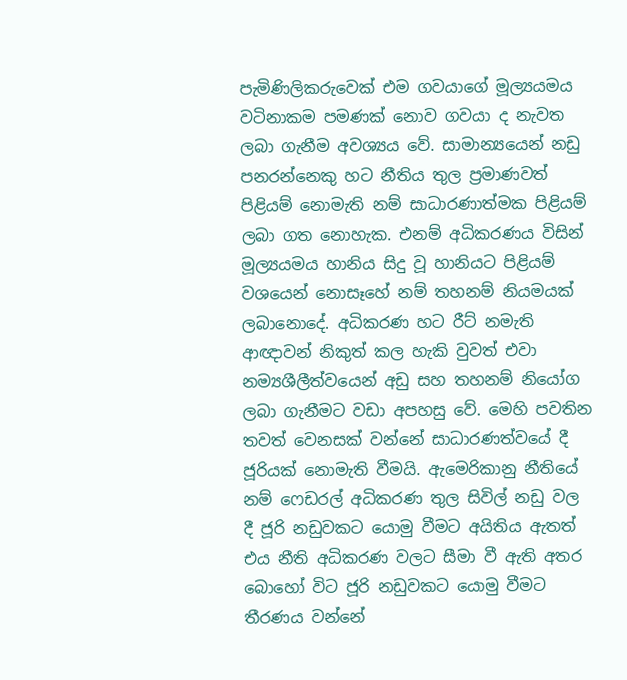පැමිණිලිකරුවෙක් එම ගවයාගේ මූල්‍යයමය වටිනාකම පමණක් නොව ගවයා ද නැවත ලබා ගැනීම අවශ්‍යය වේ. සාමාන්‍යයෙන් නඩු පනරන්නෙකු හට නීතිය තුල ප්‍රමාණවත් පිළියම් නොමැති නම් සාධාරණාත්මක පිළියම් ලබා ගත නොහැක. එනම් අධිකරණය විසින් මූල්‍යයමය හානිය සිදු වූ හානියට පිළියම් වශයෙන් නොසෑහේ නම් තහනම් නියමයක් ලබානොදේ. අධිකරණ හට රීට් නමැති ආඥාවන් නිකුත් කල හැකි වුවත් එවා නම්‍යශීලීත්වයෙන් අඩු සහ තහනම් නියෝග ලබා ගැනීමට වඩා අපහසු වේ. මෙහි පවතින තවත් වෙනසක් වන්නේ සාධාරණත්වයේ දී ජූරියක් නොමැති වීමයි. ඇමෙරිකානු නීතියේ නම් ෆෙඩරල් අධිකරණ තුල සිවිල් නඩු වල දී ජූරි නඩුවකට යොමු වීමට අයිතිය ඇතත් එය නීති අධිකරණ වලට සීමා වී ඇති අතර බොහෝ විට ජූරි නඩුවකට යොමු වීමට තීරණය වන්නේ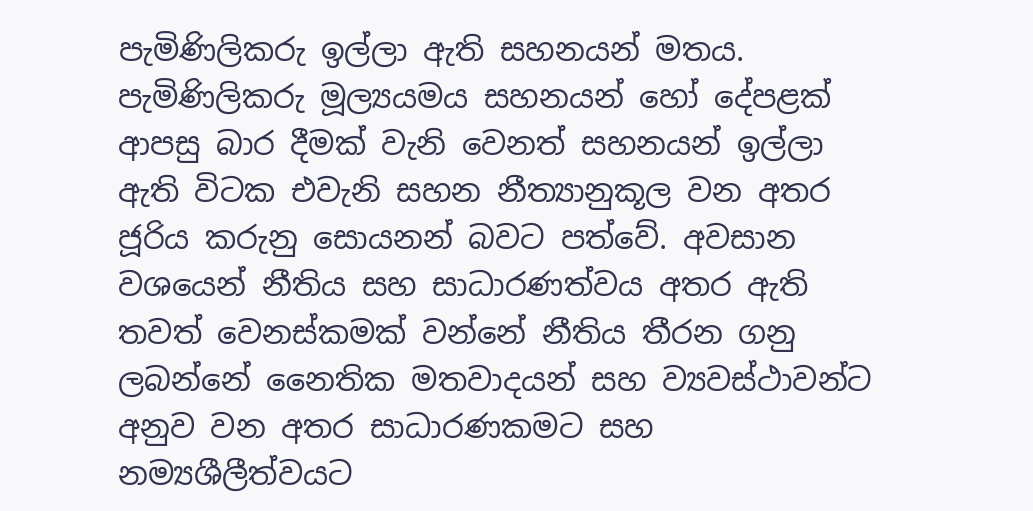පැමිණිලිකරු ඉල්ලා ඇති සහනයන් මතය. පැමිණිලිකරු මූල්‍යයමය සහනයන් හෝ දේපළක් ආපසු බාර දීමක් වැනි වෙනත් සහනයන් ඉල්ලා ඇති විටක එවැනි සහන නීත්‍යානුකූල වන අතර ජූරිය කරුනු සොයනන් බවට පත්වේ. අවසාන වශයෙන් නීතිය සහ සාධාරණත්වය අතර ඇති තවත් වෙනස්කමක් වන්නේ නීතිය තීරන ගනු ලබන්නේ නෛතික මතවාදයන් සහ ව්‍යවස්ථාවන්ට අනුව වන අතර සාධාරණකමට සහ නම්‍යශීලීත්වයට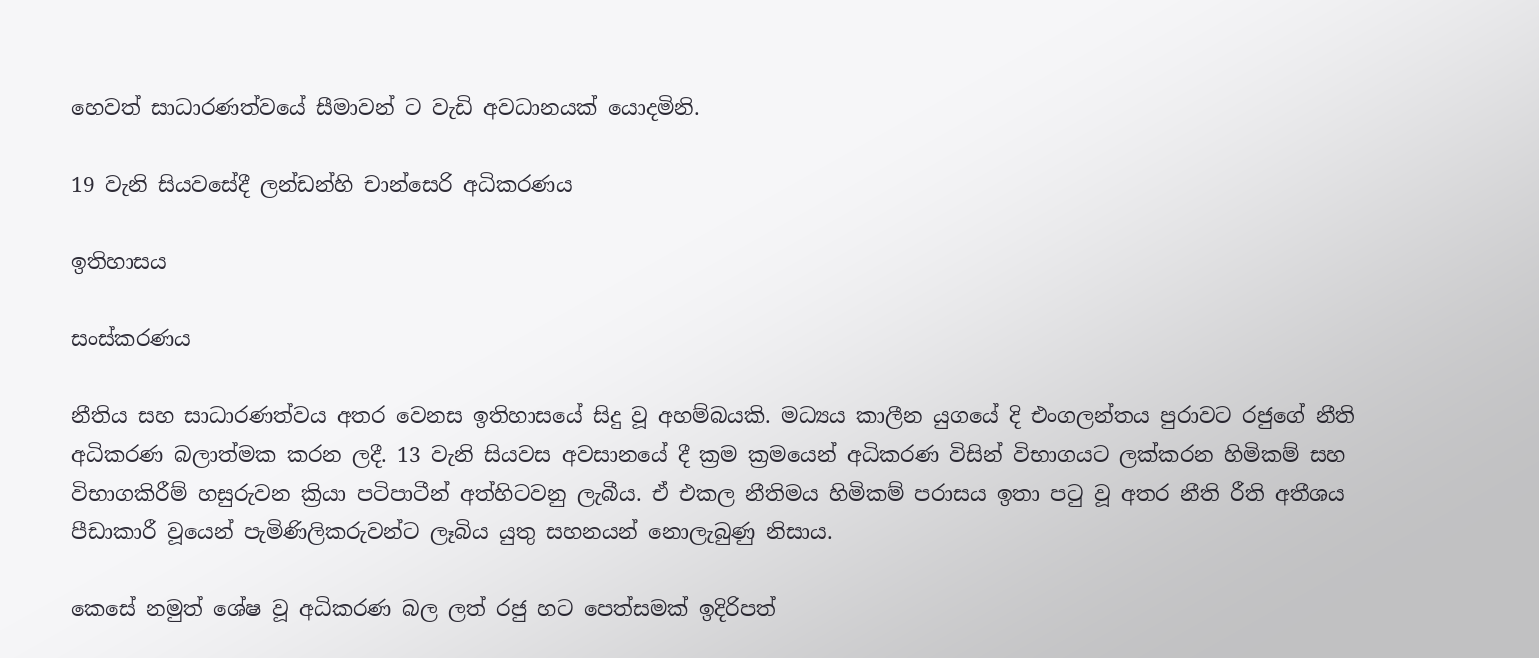හෙවත් සාධාරණත්වයේ සීමාවන් ට වැඩි අවධානයක් යොදමිනි.

19 වැනි සියවසේදී ලන්ඩන්හි චාන්සෙරි අධිකරණය

ඉතිහාසය

සංස්කරණය

නීතිය සහ සාධාරණත්වය අතර වෙනස ඉතිහාසයේ සිදු වූ අහම්බයකි. මධ්‍යය කාලීන යුගයේ දි එංගලන්තය පුරාවට රජුගේ නීති අධිකරණ බලාත්මක කරන ලදී. 13 වැනි සියවස අවසානයේ දී ක්‍රම ක්‍රමයෙන් අධිකරණ විසින් විභාගයට ලක්කරන හිමිකම් සහ විභාගකිරීම් හසුරුවන ක්‍රියා පටිපාටීන් අත්හිටවනු ලැබීය. ඒ එකල නීතිමය හිමිකම් පරාසය ඉතා පටු වූ අතර නීති රීති අතීශය පීඩාකාරී වූයෙන් පැමිණිලිකරුවන්ට ලෑබිය යුතු සහනයන් නොලැබුණු නිසාය.

කෙසේ නමුත් ශේෂ වූ අධිකරණ බල ලත් රජු හට පෙත්සමක් ඉදිරිපත්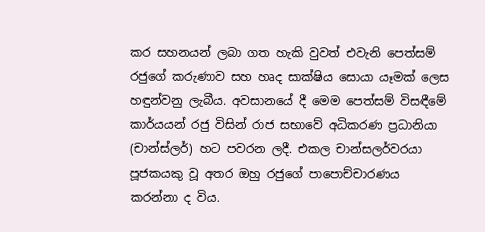කර සහනයන් ලබා ගත හැකි වුවත් එවැනි පෙත්සම් රජුගේ කරුණාව සහ හෘද සාක්ෂිය සොයා යෑමක් ලෙස හඳුන්වනු ලැබීය. අවසානයේ දී මෙම පෙත්සම් විසඳීමේ කාර්යයන් රජු විසින් රාජ සභාවේ අධිකරණ ප්‍රධානියා (චාන්ස්ලර්) හට පවරන ලදී. එකල චාන්සලර්වරයා පූජකයකු වූ අතර ඔහු රජුගේ පාපොච්චාරණය කරන්නා ද විය.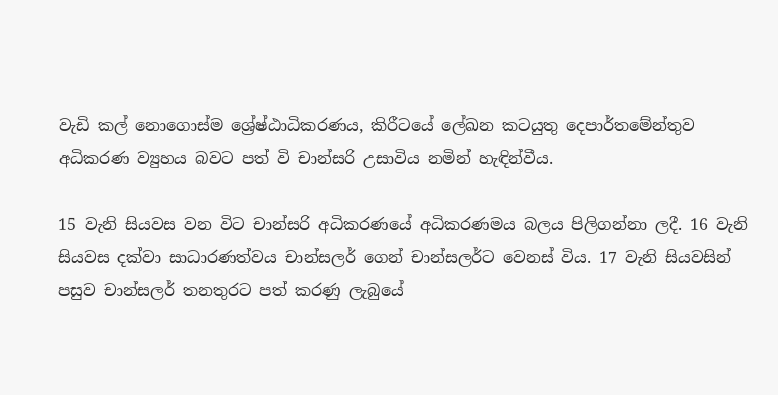වැඩි කල් නොගොස්ම ශ්‍රේෂ්ඨාධිකරණය, කිරීටයේ ලේඛන කටයුතු දෙපාර්තමේන්තුව අධිකරණ ව්‍යුහය බවට පත් වි චාන්සරි උසාවිය නමින් හැඳින්වීය.

15 වැනි සියවස වන විට චාන්සරි අධිකරණයේ අධිකරණමය බලය පිලිගන්නා ලදී. 16 වැනි සියවස දක්වා සාධාරණත්වය චාන්සලර් ගෙන් චාන්සලර්ට වෙනස් විය. 17 වැනි සියවසින් පසුව චාන්සලර් තනතුරට පත් කරණු ලැබුයේ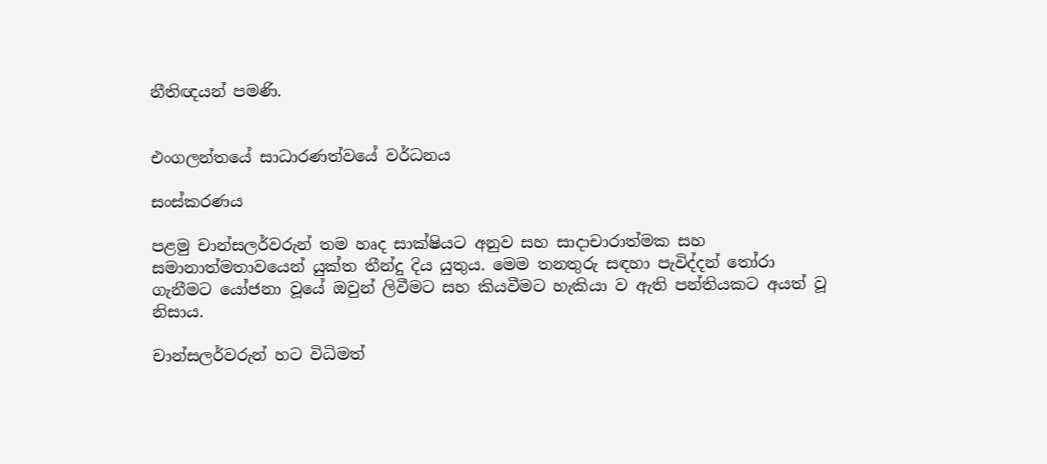නීතිඥයන් පමණි.


එංගලන්තයේ සාධාරණත්වයේ වර්ධනය

සංස්කරණය

පළමු චාන්සලර්වරුන් තම හෘද සාක්ෂියට අනුව සහ සාදාචාරාත්මක සහ සමානාත්මතාවයෙන් යුක්ත තීන්දු දිය යුතුය. මෙම තනතුරු සඳහා පැවිද්දන් තෝරා ගැනීමට යෝජනා වූයේ ඔවුන් ලිවීමට සහ කියවීමට හැකියා ව ඇති පන්තියකට අයත් වූ නිසාය.

චාන්සලර්වරුන් හට විධිමත්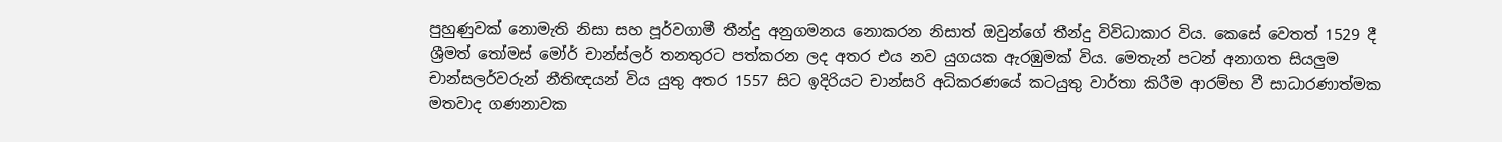පුහුණුවක් නොමැති නිසා සහ පූර්වගාමී තීන්දු අනුගමනය නොකරන නිසාත් ඔවුන්ගේ තීන්දු විවිධාකාර විය. කෙසේ වෙතත් 1529 දී ශ්‍රීමත් තෝමස් මෝර් චාන්ස්ලර් තනතුරට පත්කරන ලද අතර එය නව යුගයක ඇරඹුමක් විය. මෙතැන් පටන් අනාගත සියලුම චාන්සලර්වරුන් නීතිඥයන් විය යුතු අතර 1557 සිට ඉදිරියට චාන්සරි අධිකරණයේ කටයුතු වාර්තා කිරීම ආරම්භ වී සාධාරණාත්මක මතවාද ගණනාවක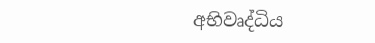අභිවෘද්ධිය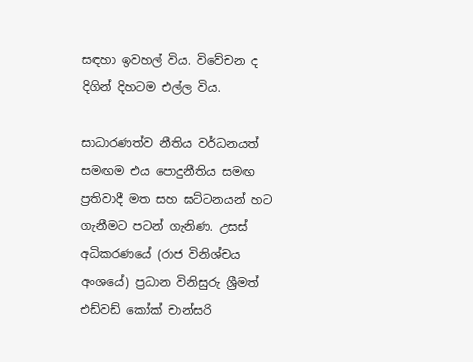සඳහා ඉවහල් විය. විවේචන ද දිගින් දිහටම එල්ල විය.

සාධාරණත්ව නීතිය වර්ධනයත් සමඟම එය පොදුනීතිය සමඟ ප්‍රතිවාදී මත සහ ඝට්ටනයන් හට ගැනීමට පටන් ගැනිණ. උසස් අධිකරණයේ (රාජ විනිශ්චය අංශයේ) ප්‍රධාන විනිසුරු ශ්‍රීමත් එඩ්වඩ් කෝක් චාන්සරි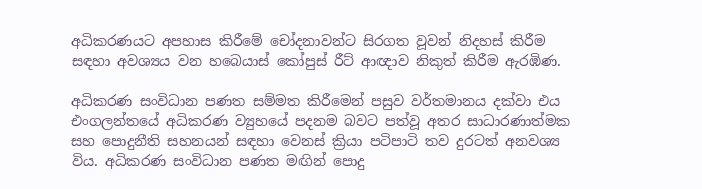අධිකරණයට අපහාස කිරීමේ චෝදනාවන්ට සිරගත වූවන් නිදහස් කිරීම සඳහා අවශ්‍යය වන හබෙයාස් කෝපුස් රීට් ආඥාව නිකුත් කිරීම ඇරඹිණ.

අධිකරණ සංවිධාන පණත සම්මත කිරීමෙන් පසුව වර්තමානය දක්වා එය එංගලන්තයේ අධිකරණ ව්‍යුහයේ පදනම බවට පත්වූ අතර සාධාරණාත්මක සහ පොදුනීති සහනයන් සඳහා වෙනස් ක්‍රියා පටිපාටි තව දුරටත් අනවශ්‍ය විය. අධිකරණ සංවිධාන පණත මඟින් පොදු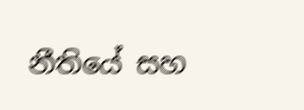නීතියේ සහ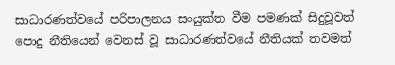සාධාරණත්වයේ පරිපාලනය සංයුක්ත වීම පමණක් සිදුවූවත් පොදු නීතියෙන් වෙනස් වූ සාධාරණත්වයේ නීතියක් තවමත්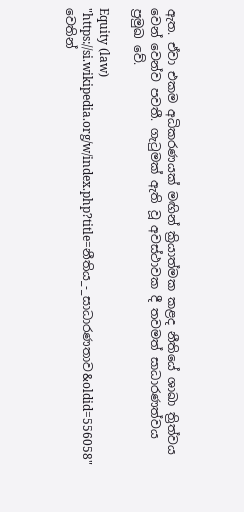ඇත. ඒවා එකම අධිකරණයක් මඟින් ක්‍රියාත්මක කළද නීතියේ ශාඛා ත්‍රිත්වය වෙන් වෙන්ව පවතී. ගැටුමක් ඇති වූ අවස්ථාවක දී තවමත් සාධාරණත්වය ප්‍රමුඛ වේ.

Equity (law)
"https://si.wikipedia.org/w/index.php?title=නීතිය_-_සාධාරණතාව&oldid=556058" වෙතින්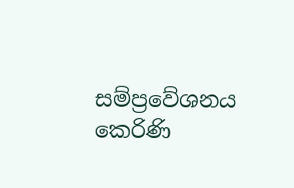සම්ප්‍රවේශනය කෙරිණි